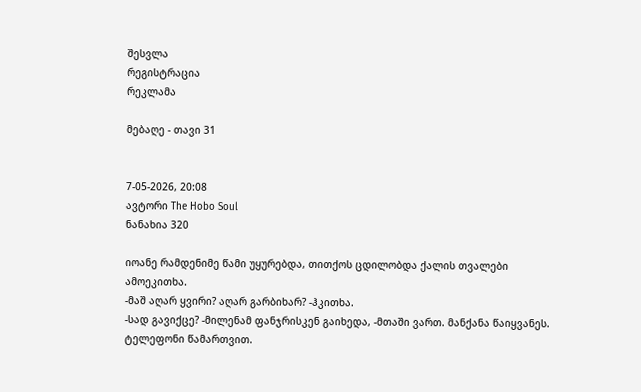შესვლა
რეგისტრაცია
რეკლამა

მებაღე - თავი 31


7-05-2026, 20:08
ავტორი The Hobo Soul
ნანახია 320

იოანე რამდენიმე წამი უყურებდა, თითქოს ცდილობდა ქალის თვალები ამოეკითხა.
-მაშ აღარ ყვირი? აღარ გარბიხარ? -ჰკითხა.
-სად გავიქცე? -მილენამ ფანჯრისკენ გაიხედა, -მთაში ვართ. მანქანა წაიყვანეს. ტელეფონი წამართვით.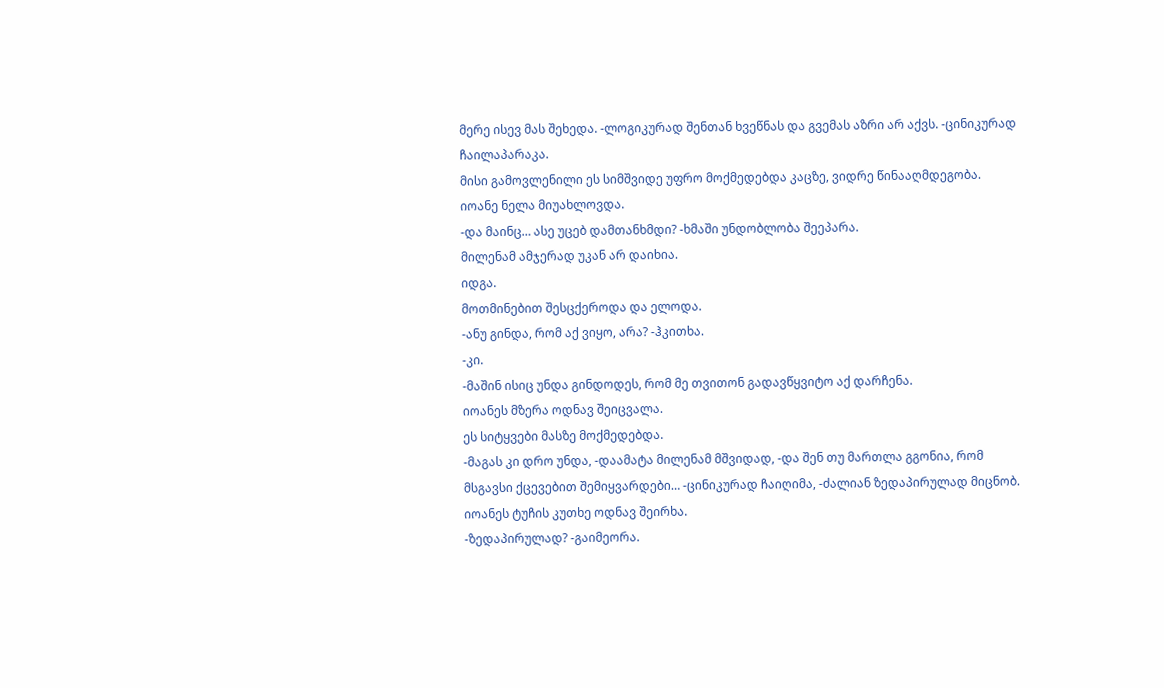მერე ისევ მას შეხედა. -ლოგიკურად შენთან ხვეწნას და გვემას აზრი არ აქვს. -ცინიკურად ჩაილაპარაკა.
მისი გამოვლენილი ეს სიმშვიდე უფრო მოქმედებდა კაცზე, ვიდრე წინააღმდეგობა.
იოანე ნელა მიუახლოვდა.
-და მაინც… ასე უცებ დამთანხმდი? -ხმაში უნდობლობა შეეპარა.
მილენამ ამჯერად უკან არ დაიხია.
იდგა.
მოთმინებით შესცქეროდა და ელოდა.
-ანუ გინდა, რომ აქ ვიყო, არა? -ჰკითხა.
-კი.
-მაშინ ისიც უნდა გინდოდეს, რომ მე თვითონ გადავწყვიტო აქ დარჩენა.
იოანეს მზერა ოდნავ შეიცვალა.
ეს სიტყვები მასზე მოქმედებდა.
-მაგას კი დრო უნდა, -დაამატა მილენამ მშვიდად, -და შენ თუ მართლა გგონია, რომ მსგავსი ქცევებით შემიყვარდები… -ცინიკურად ჩაიღიმა, -ძალიან ზედაპირულად მიცნობ.
იოანეს ტუჩის კუთხე ოდნავ შეირხა.
-ზედაპირულად? -გაიმეორა.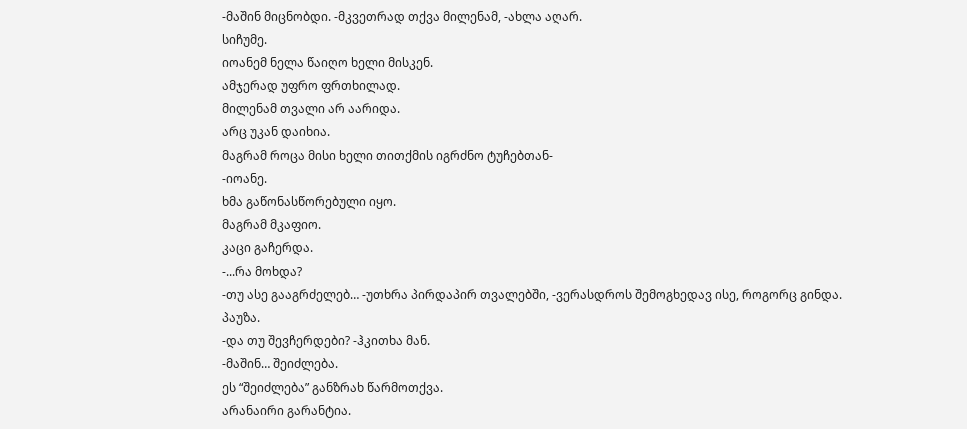-მაშინ მიცნობდი. -მკვეთრად თქვა მილენამ, -ახლა აღარ.
სიჩუმე.
იოანემ ნელა წაიღო ხელი მისკენ.
ამჯერად უფრო ფრთხილად.
მილენამ თვალი არ აარიდა.
არც უკან დაიხია.
მაგრამ როცა მისი ხელი თითქმის იგრძნო ტუჩებთან-
-იოანე.
ხმა გაწონასწორებული იყო.
მაგრამ მკაფიო.
კაცი გაჩერდა.
-...რა მოხდა?
-თუ ასე გააგრძელებ… -უთხრა პირდაპირ თვალებში, -ვერასდროს შემოგხედავ ისე, როგორც გინდა.
პაუზა.
-და თუ შევჩერდები? -ჰკითხა მან.
-მაშინ… შეიძლება.
ეს “შეიძლება” განზრახ წარმოთქვა.
არანაირი გარანტია.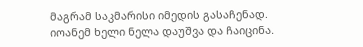მაგრამ საკმარისი იმედის გასაჩენად.
იოანემ ხელი ნელა დაუშვა და ჩაიცინა.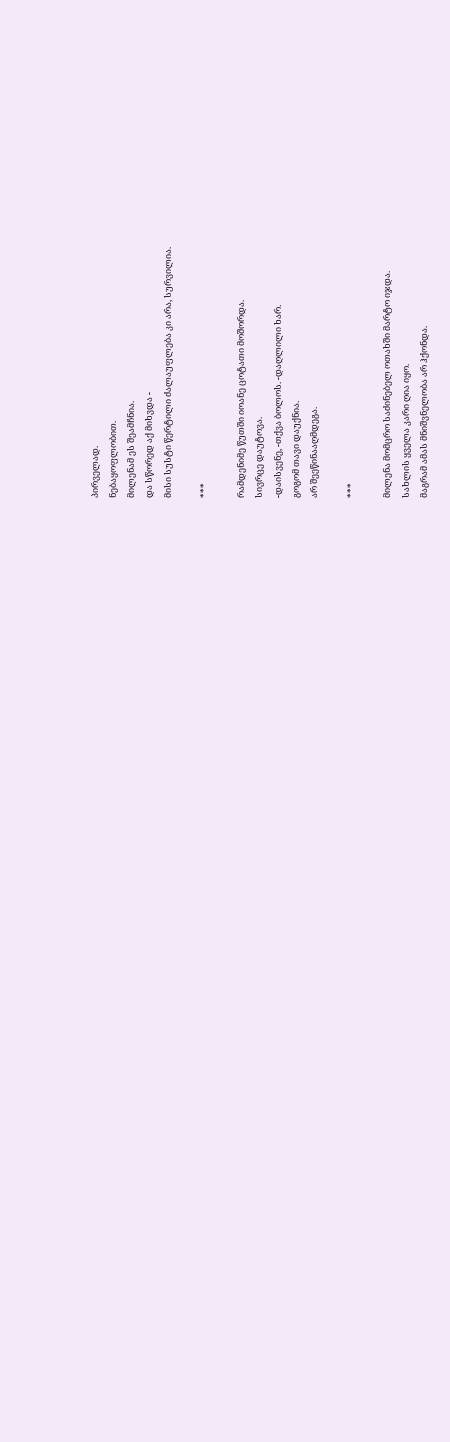პირველად.
ნებაყოფლობით.
მილენამ ეს შეამჩნია.
და სწორედ აქ მიხვდა -
მისი სუსტი წერტილი ძალაუფლება კი არა, სურვილია.

***

რამდენიმე წუთში იოანე ცოტათი მოშორდა.
სივრცე დაუტოვა.
-დაისვენე, -თქვა ბოლოს. -დაღლილი ხარ.
გოგომ თავი დაუქნია.
არ შეეწინააღმდეგა.

***

მილენა მომცრო საძინებელ ოთახში მარტო იჯდა.
სახლის ყველა კარი ღია იყო.
მაგრამ ამას მნიშვნელობა არ ჰქონდა.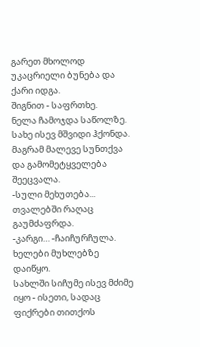გარეთ მხოლოდ უკაცრიელი ბუნება და ქარი იდგა.
შიგნით - საფრთხე.
ნელა ჩამოჯდა საწოლზე.
სახე ისევ მშვიდი ჰქონდა.
მაგრამ მალევე სუნთქვა და გამომეტყველება შეეცვალა.
-სული მეხუთება...
თვალებში რაღაც გაუმძაფრდა.
-კარგი… -ჩაიჩურჩულა.
ხელები მუხლებზე დაიწყო.
სახლში სიჩუმე ისევ მძიმე იყო - ისეთი, სადაც ფიქრები თითქოს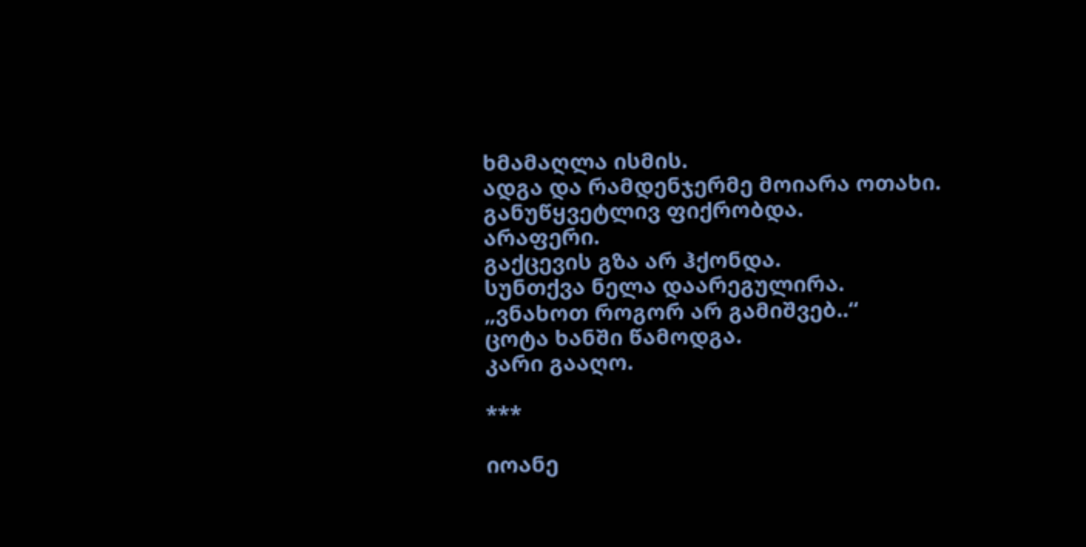ხმამაღლა ისმის.
ადგა და რამდენჯერმე მოიარა ოთახი.
განუწყვეტლივ ფიქრობდა.
არაფერი.
გაქცევის გზა არ ჰქონდა.
სუნთქვა ნელა დაარეგულირა.
„ვნახოთ როგორ არ გამიშვებ..“
ცოტა ხანში წამოდგა.
კარი გააღო.

***

იოანე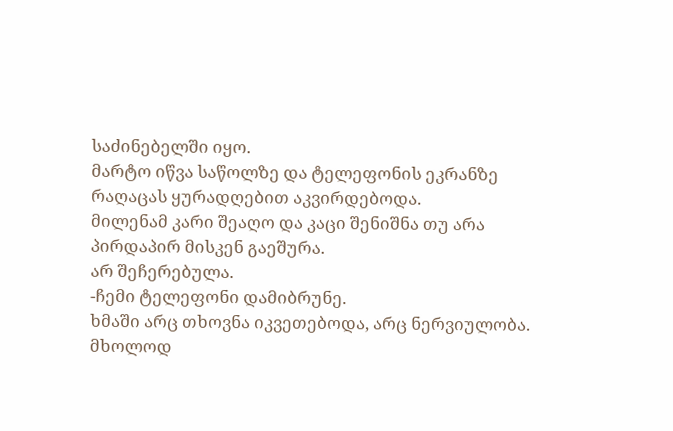საძინებელში იყო.
მარტო იწვა საწოლზე და ტელეფონის ეკრანზე რაღაცას ყურადღებით აკვირდებოდა.
მილენამ კარი შეაღო და კაცი შენიშნა თუ არა პირდაპირ მისკენ გაეშურა.
არ შეჩერებულა.
-ჩემი ტელეფონი დამიბრუნე.
ხმაში არც თხოვნა იკვეთებოდა, არც ნერვიულობა.
მხოლოდ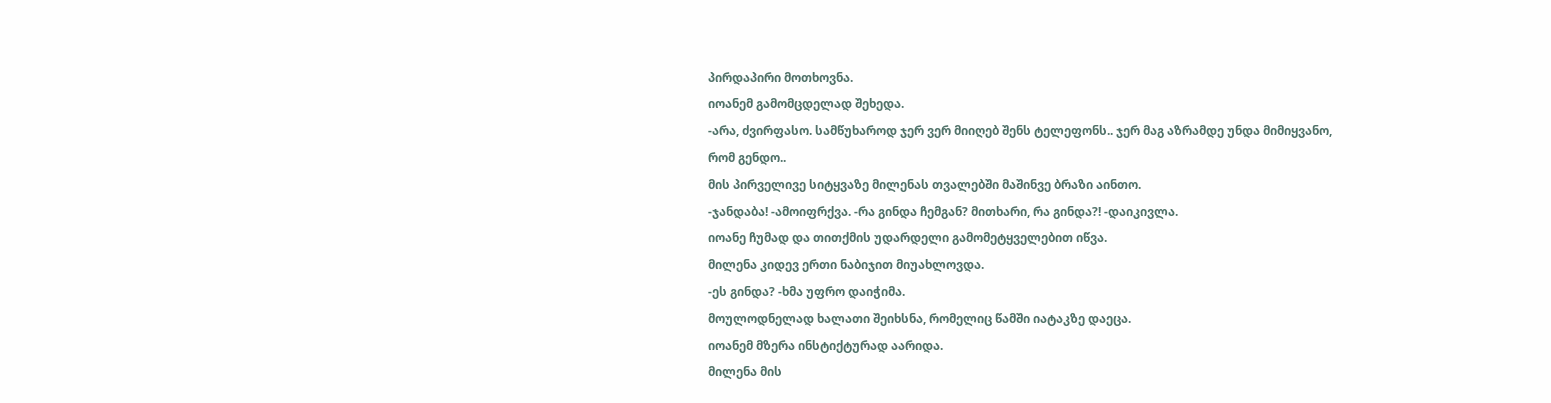პირდაპირი მოთხოვნა.
იოანემ გამომცდელად შეხედა.
-არა, ძვირფასო. სამწუხაროდ ჯერ ვერ მიიღებ შენს ტელეფონს.. ჯერ მაგ აზრამდე უნდა მიმიყვანო, რომ გენდო..
მის პირველივე სიტყვაზე მილენას თვალებში მაშინვე ბრაზი აინთო.
-ჯანდაბა! -ამოიფრქვა. -რა გინდა ჩემგან? მითხარი, რა გინდა?! -დაიკივლა.
იოანე ჩუმად და თითქმის უდარდელი გამომეტყველებით იწვა.
მილენა კიდევ ერთი ნაბიჯით მიუახლოვდა.
-ეს გინდა? -ხმა უფრო დაიჭიმა.
მოულოდნელად ხალათი შეიხსნა, რომელიც წამში იატაკზე დაეცა.
იოანემ მზერა ინსტიქტურად აარიდა.
მილენა მის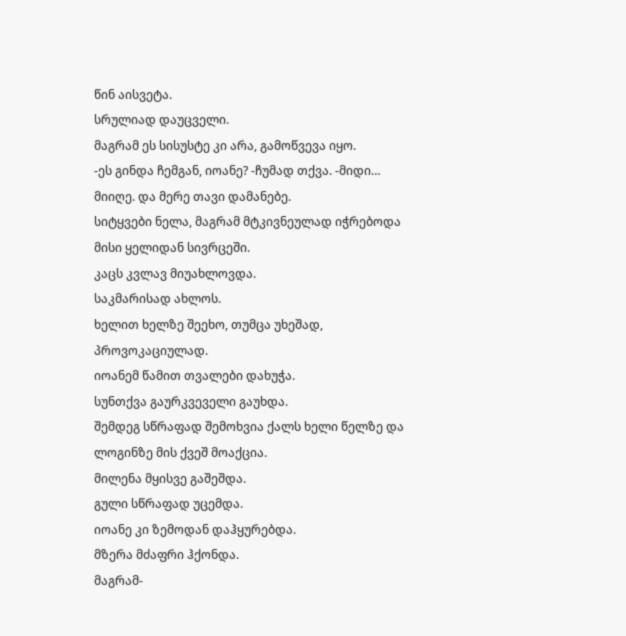წინ აისვეტა.
სრულიად დაუცველი.
მაგრამ ეს სისუსტე კი არა, გამოწვევა იყო.
-ეს გინდა ჩემგან, იოანე? -ჩუმად თქვა. -მიდი… მიიღე. და მერე თავი დამანებე.
სიტყვები ნელა, მაგრამ მტკივნეულად იჭრებოდა მისი ყელიდან სივრცეში.
კაცს კვლავ მიუახლოვდა.
საკმარისად ახლოს.
ხელით ხელზე შეეხო, თუმცა უხეშად, პროვოკაციულად.
იოანემ წამით თვალები დახუჭა.
სუნთქვა გაურკვეველი გაუხდა.
შემდეგ სწრაფად შემოხვია ქალს ხელი წელზე და ლოგინზე მის ქვეშ მოაქცია.
მილენა მყისვე გაშეშდა.
გული სწრაფად უცემდა.
იოანე კი ზემოდან დაჰყურებდა.
მზერა მძაფრი ჰქონდა.
მაგრამ-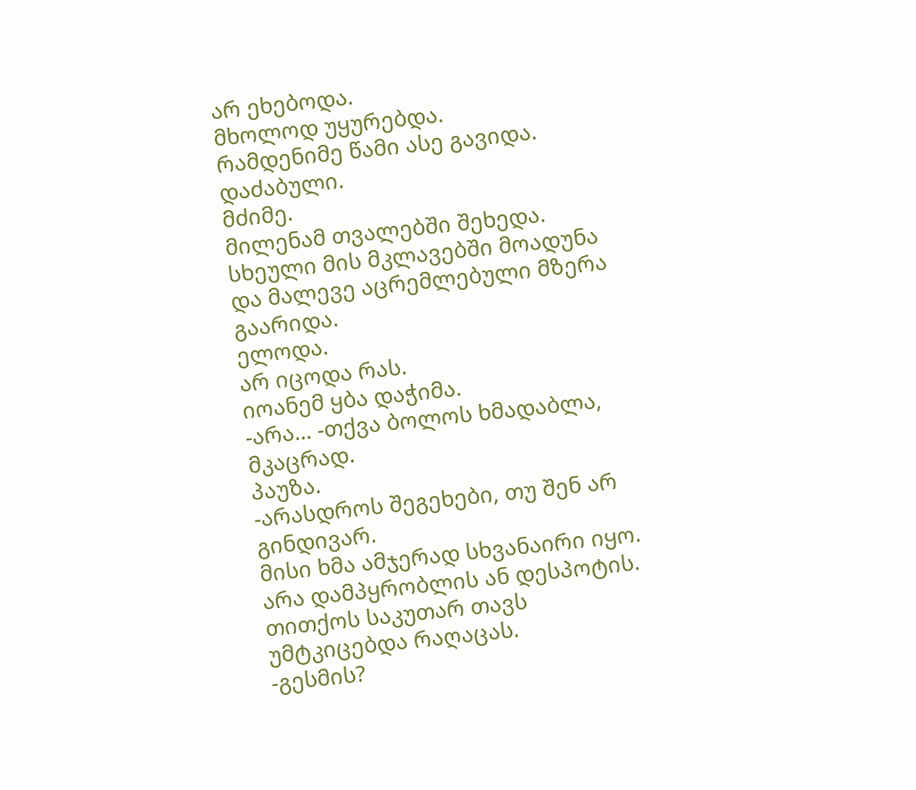არ ეხებოდა.
მხოლოდ უყურებდა.
რამდენიმე წამი ასე გავიდა.
დაძაბული.
მძიმე.
მილენამ თვალებში შეხედა. სხეული მის მკლავებში მოადუნა და მალევე აცრემლებული მზერა გაარიდა.
ელოდა.
არ იცოდა რას.
იოანემ ყბა დაჭიმა.
-არა… -თქვა ბოლოს ხმადაბლა, მკაცრად.
პაუზა.
-არასდროს შეგეხები, თუ შენ არ გინდივარ.
მისი ხმა ამჯერად სხვანაირი იყო.
არა დამპყრობლის ან დესპოტის.
თითქოს საკუთარ თავს უმტკიცებდა რაღაცას.
-გესმის?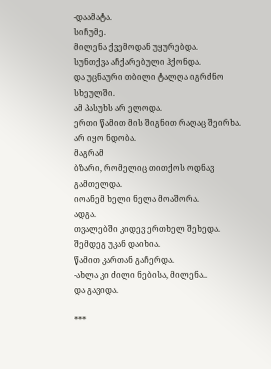-დაამატა.
სიჩუმე.
მილენა ქვემოდან უყურებდა.
სუნთქვა აჩქარებული ჰქონდა.
და უცნაური თბილი ტალღა იგრძნო სხეულში.
ამ პასუხს არ ელოდა.
ერთი წამით მის შიგნით რაღაც შეირხა.
არ იყო ნდობა.
მაგრამ
ბზარი, რომელიც თითქოს ოდნავ გამთელდა.
იოანემ ხელი ნელა მოაშორა.
ადგა.
თვალებში კიდევ ერთხელ შეხედა.
შემდეგ უკან დაიხია.
წამით კართან გაჩერდა.
-ახლა კი ძილი ნებისა, მილენა..
და გავიდა.

***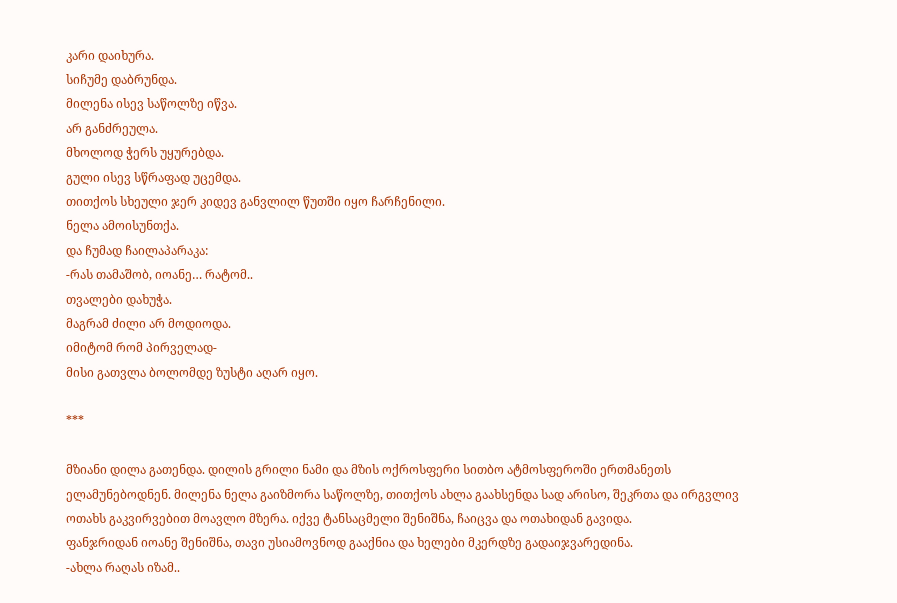კარი დაიხურა.
სიჩუმე დაბრუნდა.
მილენა ისევ საწოლზე იწვა.
არ განძრეულა.
მხოლოდ ჭერს უყურებდა.
გული ისევ სწრაფად უცემდა.
თითქოს სხეული ჯერ კიდევ განვლილ წუთში იყო ჩარჩენილი.
ნელა ამოისუნთქა.
და ჩუმად ჩაილაპარაკა:
-რას თამაშობ, იოანე… რატომ..
თვალები დახუჭა.
მაგრამ ძილი არ მოდიოდა.
იმიტომ რომ პირველად-
მისი გათვლა ბოლომდე ზუსტი აღარ იყო.

***

მზიანი დილა გათენდა. დილის გრილი ნამი და მზის ოქროსფერი სითბო ატმოსფეროში ერთმანეთს ელამუნებოდნენ. მილენა ნელა გაიზმორა საწოლზე, თითქოს ახლა გაახსენდა სად არისო, შეკრთა და ირგვლივ ოთახს გაკვირვებით მოავლო მზერა. იქვე ტანსაცმელი შენიშნა, ჩაიცვა და ოთახიდან გავიდა.
ფანჯრიდან იოანე შენიშნა, თავი უსიამოვნოდ გააქნია და ხელები მკერდზე გადაიჯვარედინა.
-ახლა რაღას იზამ..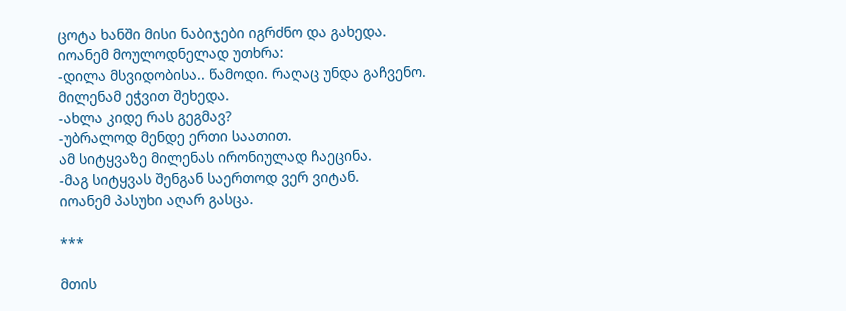ცოტა ხანში მისი ნაბიჯები იგრძნო და გახედა.
იოანემ მოულოდნელად უთხრა:
-დილა მსვიდობისა.. წამოდი. რაღაც უნდა გაჩვენო.
მილენამ ეჭვით შეხედა.
-ახლა კიდე რას გეგმავ?
-უბრალოდ მენდე ერთი საათით.
ამ სიტყვაზე მილენას ირონიულად ჩაეცინა.
-მაგ სიტყვას შენგან საერთოდ ვერ ვიტან.
იოანემ პასუხი აღარ გასცა.

***

მთის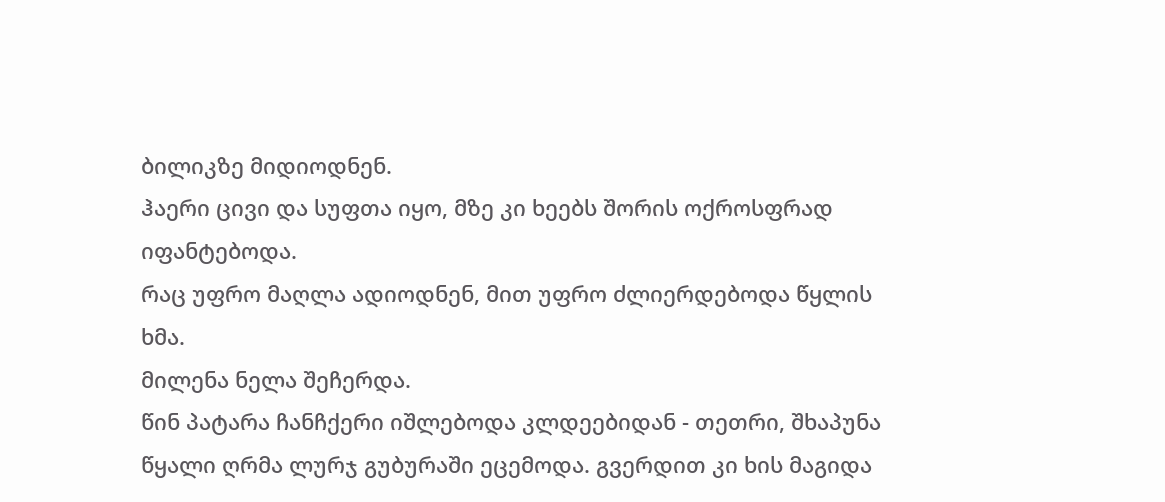ბილიკზე მიდიოდნენ.
ჰაერი ცივი და სუფთა იყო, მზე კი ხეებს შორის ოქროსფრად იფანტებოდა.
რაც უფრო მაღლა ადიოდნენ, მით უფრო ძლიერდებოდა წყლის ხმა.
მილენა ნელა შეჩერდა.
წინ პატარა ჩანჩქერი იშლებოდა კლდეებიდან - თეთრი, შხაპუნა წყალი ღრმა ლურჯ გუბურაში ეცემოდა. გვერდით კი ხის მაგიდა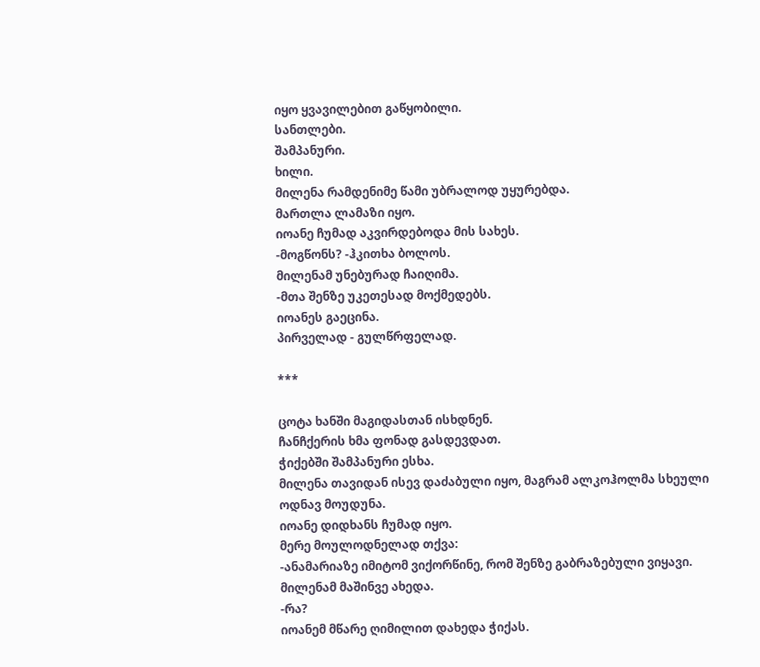იყო ყვავილებით გაწყობილი.
სანთლები.
შამპანური.
ხილი.
მილენა რამდენიმე წამი უბრალოდ უყურებდა.
მართლა ლამაზი იყო.
იოანე ჩუმად აკვირდებოდა მის სახეს.
-მოგწონს? -ჰკითხა ბოლოს.
მილენამ უნებურად ჩაიღიმა.
-მთა შენზე უკეთესად მოქმედებს.
იოანეს გაეცინა.
პირველად - გულწრფელად.

***

ცოტა ხანში მაგიდასთან ისხდნენ.
ჩანჩქერის ხმა ფონად გასდევდათ.
ჭიქებში შამპანური ესხა.
მილენა თავიდან ისევ დაძაბული იყო, მაგრამ ალკოჰოლმა სხეული ოდნავ მოუდუნა.
იოანე დიდხანს ჩუმად იყო.
მერე მოულოდნელად თქვა:
-ანამარიაზე იმიტომ ვიქორწინე, რომ შენზე გაბრაზებული ვიყავი.
მილენამ მაშინვე ახედა.
-რა?
იოანემ მწარე ღიმილით დახედა ჭიქას.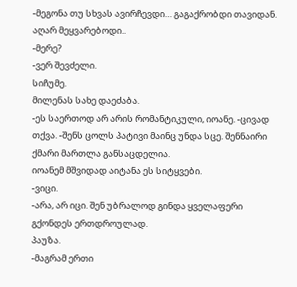-მეგონა თუ სხვას ავირჩევდი… გაგაქრობდი თავიდან. აღარ მეყვარებოდი..
-მერე?
-ვერ შევძელი.
სიჩუმე.
მილენას სახე დაეძაბა.
-ეს საერთოდ არ არის რომანტიკული, იოანე. -ცივად თქვა. -შენს ცოლს პატივი მაინც უნდა სცე. შენნაირი ქმარი მართლა განსაცდელია.
იოანემ მშვიდად აიტანა ეს სიტყვები.
-ვიცი.
-არა, არ იცი. შენ უბრალოდ გინდა ყველაფერი გქონდეს ერთდროულად.
პაუზა.
-მაგრამ ერთი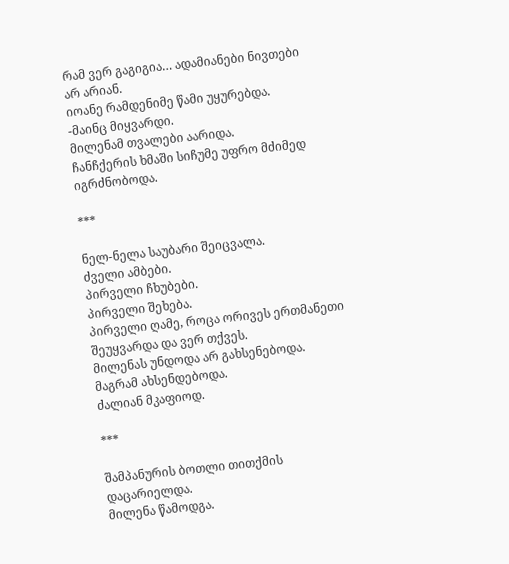რამ ვერ გაგიგია… ადამიანები ნივთები არ არიან.
იოანე რამდენიმე წამი უყურებდა.
-მაინც მიყვარდი.
მილენამ თვალები აარიდა.
ჩანჩქერის ხმაში სიჩუმე უფრო მძიმედ იგრძნობოდა.

***

ნელ-ნელა საუბარი შეიცვალა.
ძველი ამბები.
პირველი ჩხუბები.
პირველი შეხება.
პირველი ღამე, როცა ორივეს ერთმანეთი შეუყვარდა და ვერ თქვეს.
მილენას უნდოდა არ გახსენებოდა.
მაგრამ ახსენდებოდა.
ძალიან მკაფიოდ.

***

შამპანურის ბოთლი თითქმის დაცარიელდა.
მილენა წამოდგა.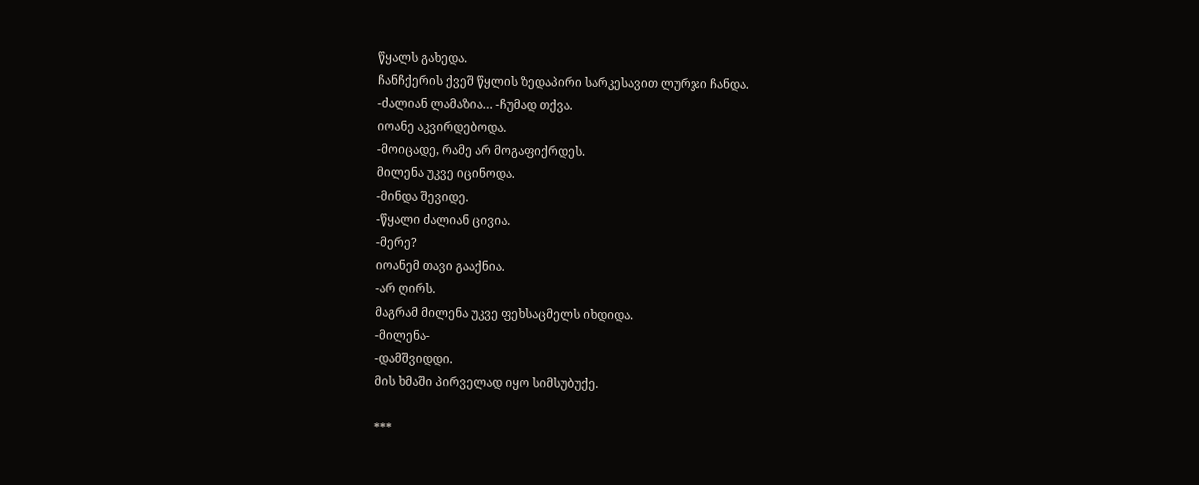წყალს გახედა.
ჩანჩქერის ქვეშ წყლის ზედაპირი სარკესავით ლურჯი ჩანდა.
-ძალიან ლამაზია… -ჩუმად თქვა.
იოანე აკვირდებოდა.
-მოიცადე, რამე არ მოგაფიქრდეს.
მილენა უკვე იცინოდა.
-მინდა შევიდე.
-წყალი ძალიან ცივია.
-მერე?
იოანემ თავი გააქნია.
-არ ღირს.
მაგრამ მილენა უკვე ფეხსაცმელს იხდიდა.
-მილენა-
-დამშვიდდი.
მის ხმაში პირველად იყო სიმსუბუქე.

***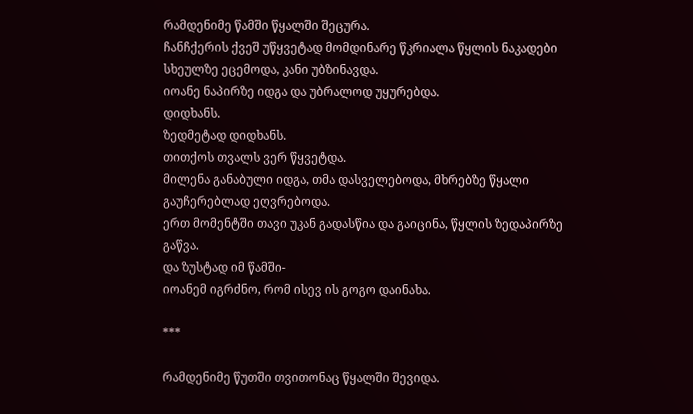რამდენიმე წამში წყალში შეცურა.
ჩანჩქერის ქვეშ უწყვეტად მომდინარე წკრიალა წყლის ნაკადები სხეულზე ეცემოდა, კანი უბზინავდა.
იოანე ნაპირზე იდგა და უბრალოდ უყურებდა.
დიდხანს.
ზედმეტად დიდხანს.
თითქოს თვალს ვერ წყვეტდა.
მილენა განაბული იდგა, თმა დასველებოდა, მხრებზე წყალი გაუჩერებლად ეღვრებოდა.
ერთ მომენტში თავი უკან გადასწია და გაიცინა, წყლის ზედაპირზე გაწვა.
და ზუსტად იმ წამში-
იოანემ იგრძნო, რომ ისევ ის გოგო დაინახა.

***

რამდენიმე წუთში თვითონაც წყალში შევიდა.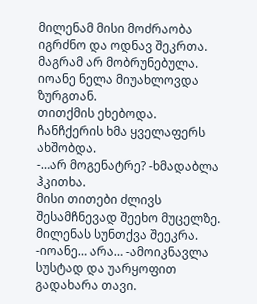მილენამ მისი მოძრაობა იგრძნო და ოდნავ შეკრთა.
მაგრამ არ მობრუნებულა.
იოანე ნელა მიუახლოვდა ზურგთან.
თითქმის ეხებოდა.
ჩანჩქერის ხმა ყველაფერს ახშობდა.
-…არ მოგენატრე? -ხმადაბლა ჰკითხა.
მისი თითები ძლივს შესამჩნევად შეეხო მუცელზე.
მილენას სუნთქვა შეეკრა.
-იოანე… არა… -ამოიკნავლა სუსტად და უარყოფით გადახარა თავი.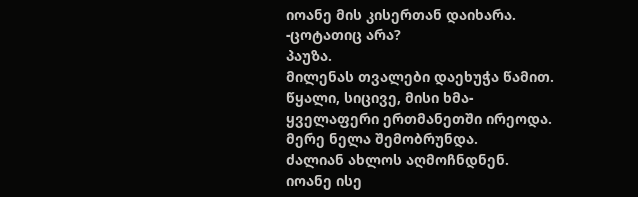იოანე მის კისერთან დაიხარა.
-ცოტათიც არა?
პაუზა.
მილენას თვალები დაეხუჭა წამით.
წყალი, სიცივე, მისი ხმა-
ყველაფერი ერთმანეთში ირეოდა.
მერე ნელა შემობრუნდა.
ძალიან ახლოს აღმოჩნდნენ.
იოანე ისე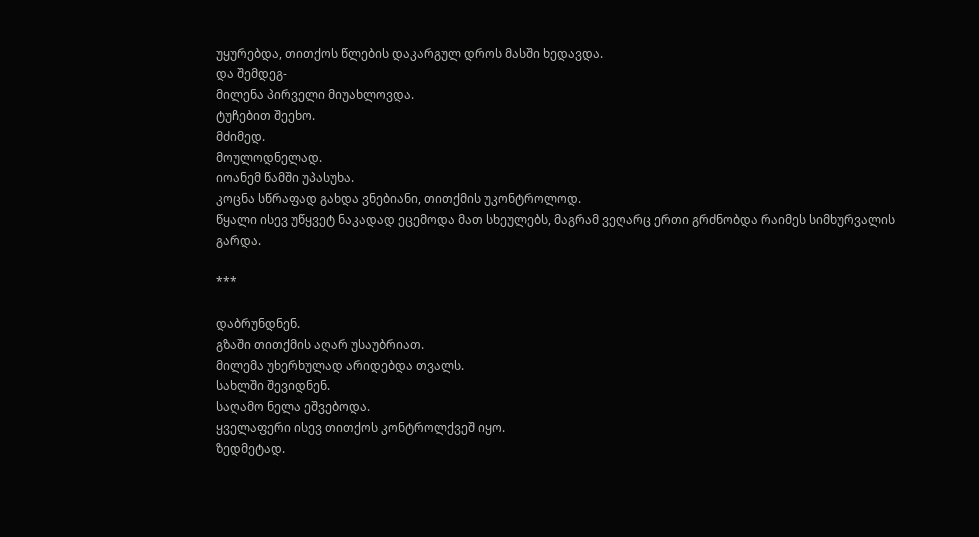უყურებდა, თითქოს წლების დაკარგულ დროს მასში ხედავდა.
და შემდეგ-
მილენა პირველი მიუახლოვდა.
ტუჩებით შეეხო.
მძიმედ.
მოულოდნელად.
იოანემ წამში უპასუხა.
კოცნა სწრაფად გახდა ვნებიანი, თითქმის უკონტროლოდ.
წყალი ისევ უწყვეტ ნაკადად ეცემოდა მათ სხეულებს, მაგრამ ვეღარც ერთი გრძნობდა რაიმეს სიმხურვალის გარდა.

***

დაბრუნდნენ.
გზაში თითქმის აღარ უსაუბრიათ.
მილემა უხერხულად არიდებდა თვალს.
სახლში შევიდნენ.
საღამო ნელა ეშვებოდა.
ყველაფერი ისევ თითქოს კონტროლქვეშ იყო.
ზედმეტად.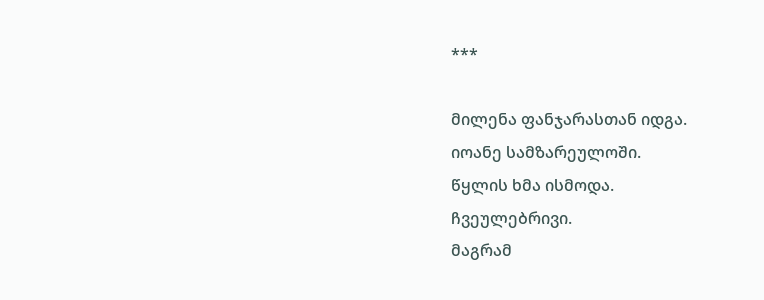***

მილენა ფანჯარასთან იდგა.
იოანე სამზარეულოში.
წყლის ხმა ისმოდა.
ჩვეულებრივი.
მაგრამ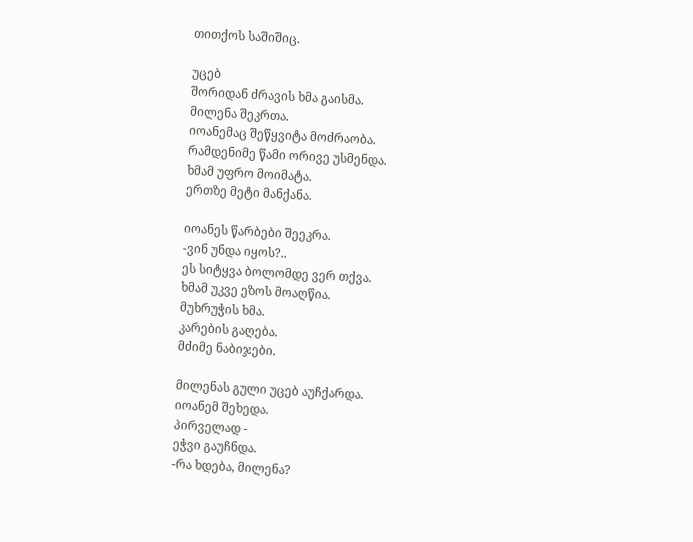თითქოს საშიშიც.

უცებ
შორიდან ძრავის ხმა გაისმა.
მილენა შეკრთა.
იოანემაც შეწყვიტა მოძრაობა.
რამდენიმე წამი ორივე უსმენდა.
ხმამ უფრო მოიმატა.
ერთზე მეტი მანქანა.

იოანეს წარბები შეეკრა.
-ვინ უნდა იყოს?..
ეს სიტყვა ბოლომდე ვერ თქვა.
ხმამ უკვე ეზოს მოაღწია.
მუხრუჭის ხმა.
კარების გაღება.
მძიმე ნაბიჯები.

მილენას გული უცებ აუჩქარდა.
იოანემ შეხედა.
პირველად -
ეჭვი გაუჩნდა.
-რა ხდება, მილენა?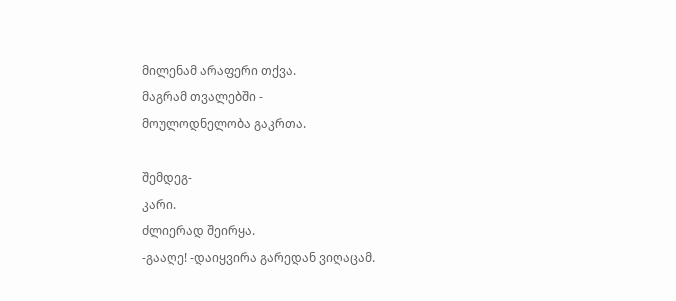მილენამ არაფერი თქვა.
მაგრამ თვალებში -
მოულოდნელობა გაკრთა.

შემდეგ-
კარი.
ძლიერად შეირყა.
-გააღე! -დაიყვირა გარედან ვიღაცამ.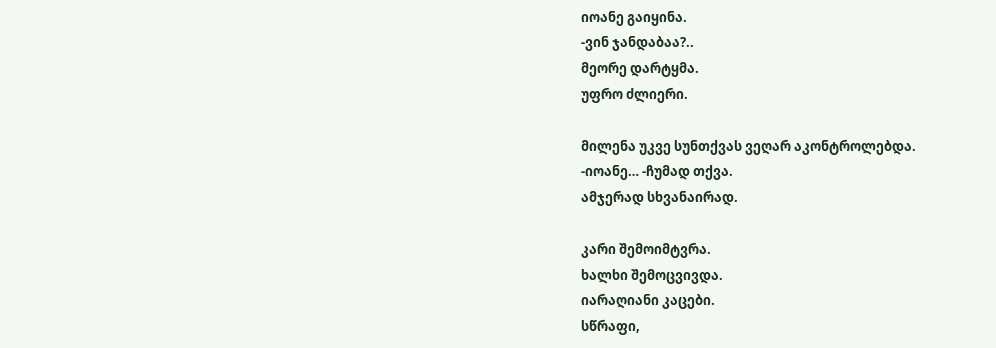იოანე გაიყინა.
-ვინ ჯანდაბაა?..
მეორე დარტყმა.
უფრო ძლიერი.

მილენა უკვე სუნთქვას ვეღარ აკონტროლებდა.
-იოანე… -ჩუმად თქვა.
ამჯერად სხვანაირად.

კარი შემოიმტვრა.
ხალხი შემოცვივდა.
იარაღიანი კაცები.
სწრაფი,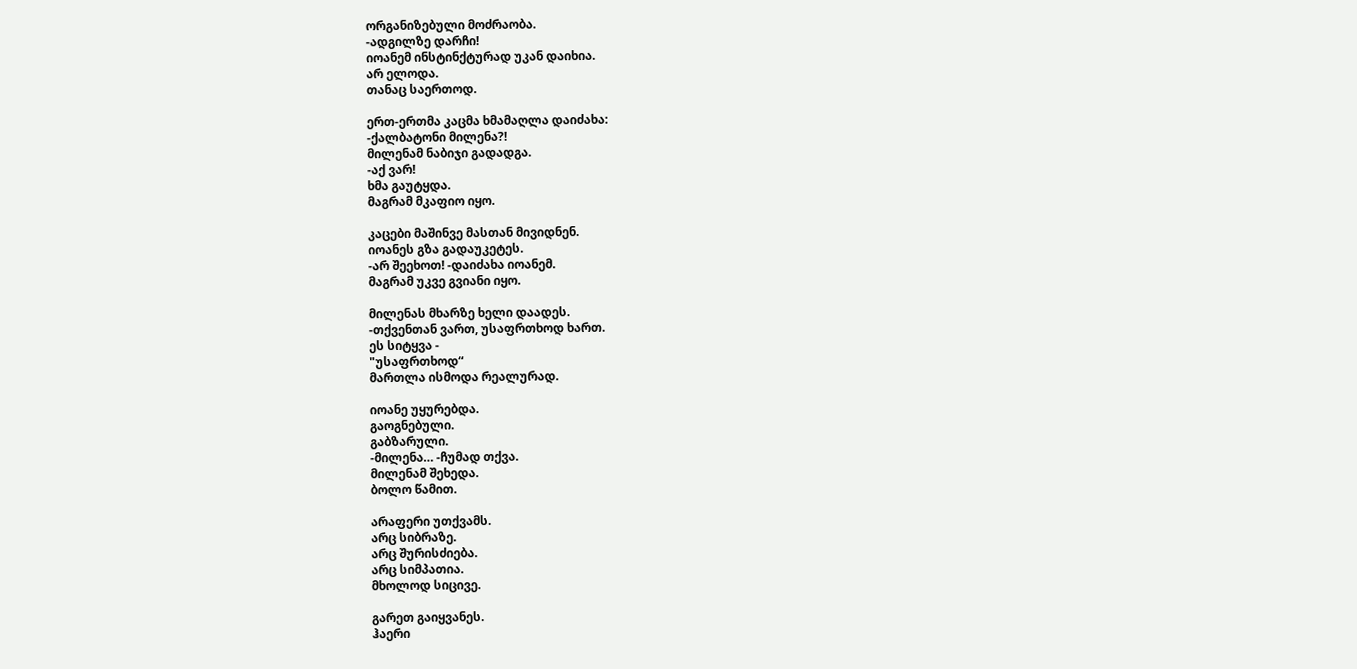ორგანიზებული მოძრაობა.
-ადგილზე დარჩი!
იოანემ ინსტინქტურად უკან დაიხია.
არ ელოდა.
თანაც საერთოდ.

ერთ-ერთმა კაცმა ხმამაღლა დაიძახა:
-ქალბატონი მილენა?!
მილენამ ნაბიჯი გადადგა.
-აქ ვარ!
ხმა გაუტყდა.
მაგრამ მკაფიო იყო.

კაცები მაშინვე მასთან მივიდნენ.
იოანეს გზა გადაუკეტეს.
-არ შეეხოთ! -დაიძახა იოანემ.
მაგრამ უკვე გვიანი იყო.

მილენას მხარზე ხელი დაადეს.
-თქვენთან ვართ, უსაფრთხოდ ხართ.
ეს სიტყვა -
"უსაფრთხოდ“
მართლა ისმოდა რეალურად.

იოანე უყურებდა.
გაოგნებული.
გაბზარული.
-მილენა… -ჩუმად თქვა.
მილენამ შეხედა.
ბოლო წამით.

არაფერი უთქვამს.
არც სიბრაზე.
არც შურისძიება.
არც სიმპათია.
მხოლოდ სიცივე.

გარეთ გაიყვანეს.
ჰაერი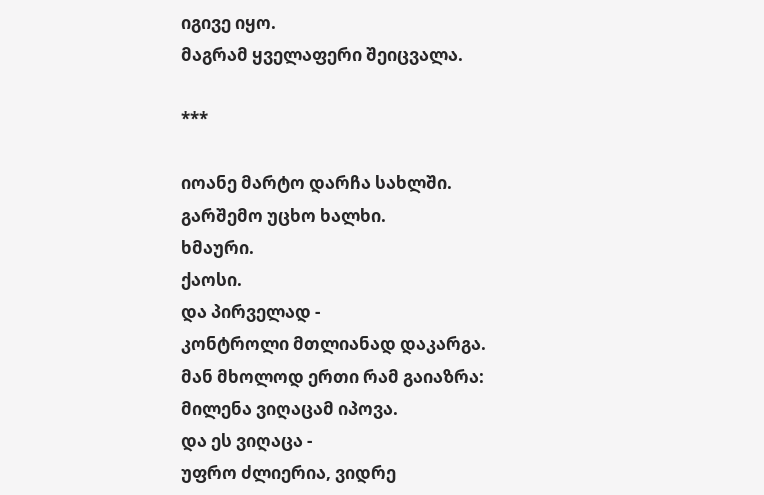იგივე იყო.
მაგრამ ყველაფერი შეიცვალა.

***

იოანე მარტო დარჩა სახლში.
გარშემო უცხო ხალხი.
ხმაური.
ქაოსი.
და პირველად -
კონტროლი მთლიანად დაკარგა.
მან მხოლოდ ერთი რამ გაიაზრა:
მილენა ვიღაცამ იპოვა.
და ეს ვიღაცა -
უფრო ძლიერია, ვიდრე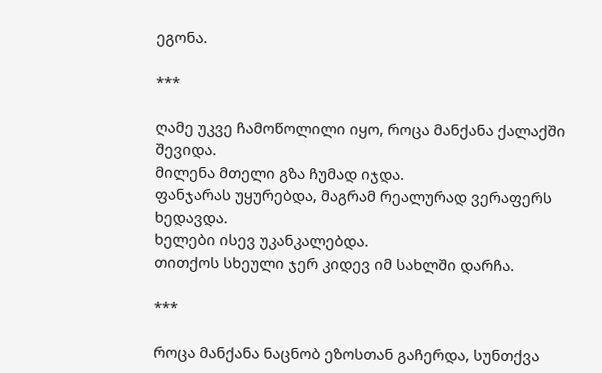ეგონა.

***

ღამე უკვე ჩამოწოლილი იყო, როცა მანქანა ქალაქში შევიდა.
მილენა მთელი გზა ჩუმად იჯდა.
ფანჯარას უყურებდა, მაგრამ რეალურად ვერაფერს ხედავდა.
ხელები ისევ უკანკალებდა.
თითქოს სხეული ჯერ კიდევ იმ სახლში დარჩა.

***

როცა მანქანა ნაცნობ ეზოსთან გაჩერდა, სუნთქვა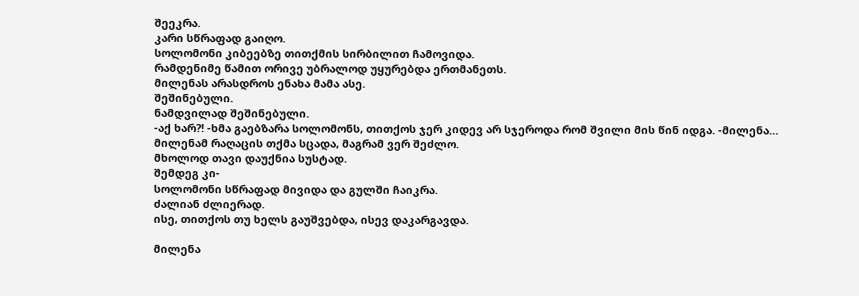შეეკრა.
კარი სწრაფად გაიღო.
სოლომონი კიბეებზე თითქმის სირბილით ჩამოვიდა.
რამდენიმე წამით ორივე უბრალოდ უყურებდა ერთმანეთს.
მილენას არასდროს ენახა მამა ასე.
შეშინებული.
ნამდვილად შეშინებული.
-აქ ხარ?! -ხმა გაებზარა სოლომონს, თითქოს ჯერ კიდევ არ სჯეროდა რომ შვილი მის წინ იდგა. -მილენა…
მილენამ რაღაცის თქმა სცადა, მაგრამ ვერ შეძლო.
მხოლოდ თავი დაუქნია სუსტად.
შემდეგ კი-
სოლომონი სწრაფად მივიდა და გულში ჩაიკრა.
ძალიან ძლიერად.
ისე, თითქოს თუ ხელს გაუშვებდა, ისევ დაკარგავდა.

მილენა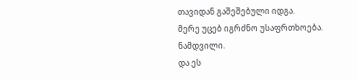თავიდან გაშეშებული იდგა.
მერე უცებ იგრძნო უსაფრთხოება.
ნამდვილი.
და ეს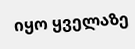იყო ყველაზე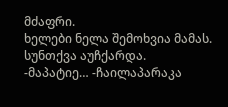მძაფრი.
ხელები ნელა შემოხვია მამას.
სუნთქვა აუჩქარდა.
-მაპატიე… -ჩაილაპარაკა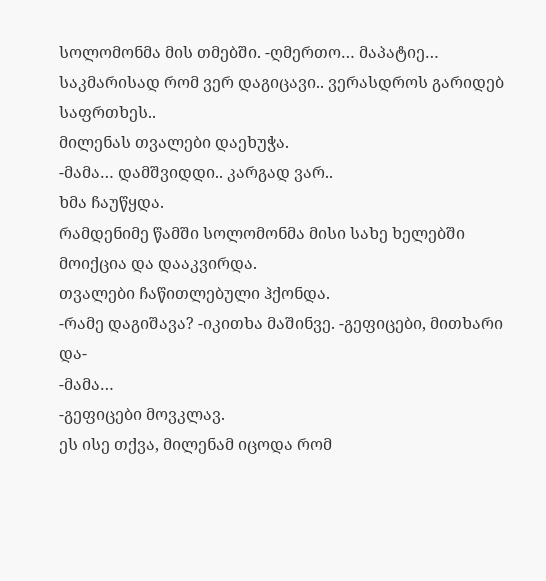სოლომონმა მის თმებში. -ღმერთო… მაპატიე… საკმარისად რომ ვერ დაგიცავი.. ვერასდროს გარიდებ საფრთხეს..
მილენას თვალები დაეხუჭა.
-მამა… დამშვიდდი.. კარგად ვარ..
ხმა ჩაუწყდა.
რამდენიმე წამში სოლომონმა მისი სახე ხელებში მოიქცია და დააკვირდა.
თვალები ჩაწითლებული ჰქონდა.
-რამე დაგიშავა? -იკითხა მაშინვე. -გეფიცები, მითხარი და-
-მამა…
-გეფიცები მოვკლავ.
ეს ისე თქვა, მილენამ იცოდა რომ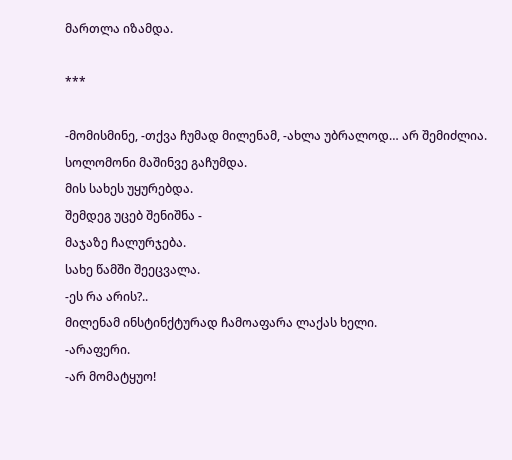მართლა იზამდა.

***

-მომისმინე, -თქვა ჩუმად მილენამ, -ახლა უბრალოდ… არ შემიძლია.
სოლომონი მაშინვე გაჩუმდა.
მის სახეს უყურებდა.
შემდეგ უცებ შენიშნა -
მაჯაზე ჩალურჯება.
სახე წამში შეეცვალა.
-ეს რა არის?..
მილენამ ინსტინქტურად ჩამოაფარა ლაქას ხელი.
-არაფერი.
-არ მომატყუო!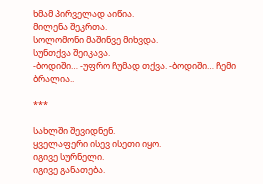ხმამ პირველად აიწია.
მილენა შეკრთა.
სოლომონი მაშინვე მიხვდა.
სუნთქვა შეიკავა.
-ბოდიში… -უფრო ჩუმად თქვა. -ბოდიში… ჩემი ბრალია..

***

სახლში შევიდნენ.
ყველაფერი ისევ ისეთი იყო.
იგივე სურნელი.
იგივე განათება.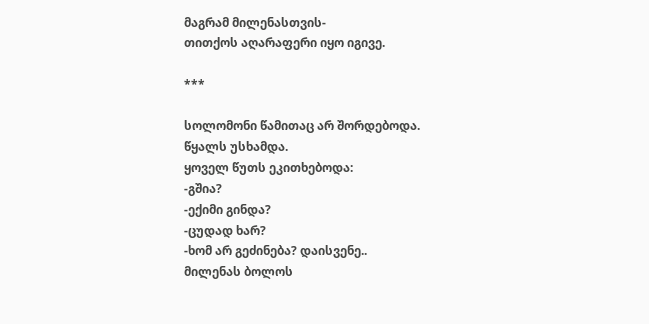მაგრამ მილენასთვის-
თითქოს აღარაფერი იყო იგივე.

***

სოლომონი წამითაც არ შორდებოდა.
წყალს უსხამდა.
ყოველ წუთს ეკითხებოდა:
-გშია?
-ექიმი გინდა?
-ცუდად ხარ?
-ხომ არ გეძინება? დაისვენე..
მილენას ბოლოს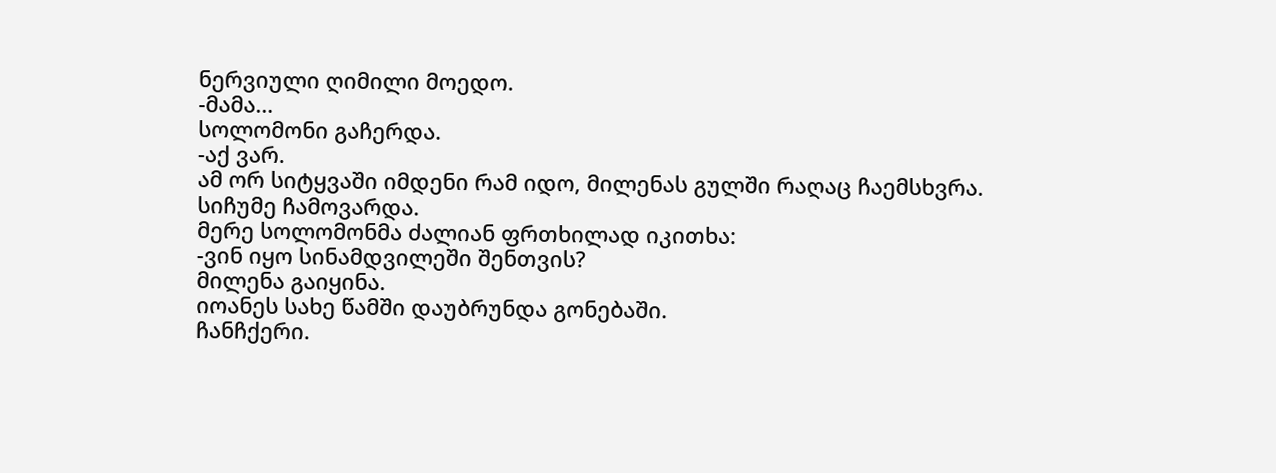ნერვიული ღიმილი მოედო.
-მამა…
სოლომონი გაჩერდა.
-აქ ვარ.
ამ ორ სიტყვაში იმდენი რამ იდო, მილენას გულში რაღაც ჩაემსხვრა.
სიჩუმე ჩამოვარდა.
მერე სოლომონმა ძალიან ფრთხილად იკითხა:
-ვინ იყო სინამდვილეში შენთვის?
მილენა გაიყინა.
იოანეს სახე წამში დაუბრუნდა გონებაში.
ჩანჩქერი.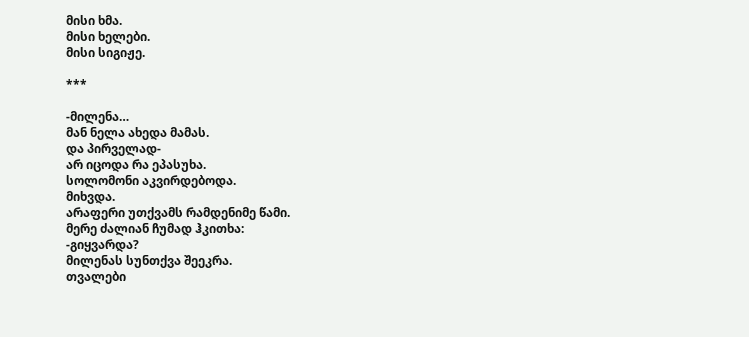მისი ხმა.
მისი ხელები.
მისი სიგიჟე.

***

-მილენა…
მან ნელა ახედა მამას.
და პირველად-
არ იცოდა რა ეპასუხა.
სოლომონი აკვირდებოდა.
მიხვდა.
არაფერი უთქვამს რამდენიმე წამი.
მერე ძალიან ჩუმად ჰკითხა:
-გიყვარდა?
მილენას სუნთქვა შეეკრა.
თვალები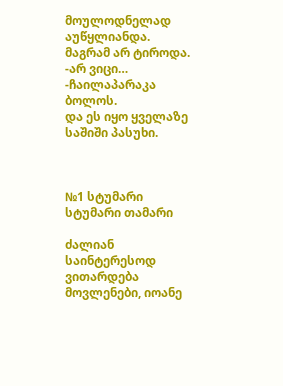მოულოდნელად აუწყლიანდა.
მაგრამ არ ტიროდა.
-არ ვიცი… -ჩაილაპარაკა ბოლოს.
და ეს იყო ყველაზე საშიში პასუხი.



№1 სტუმარი სტუმარი თამარი

ძალიან საინტერესოდ ვითარდება მოვლენები, იოანე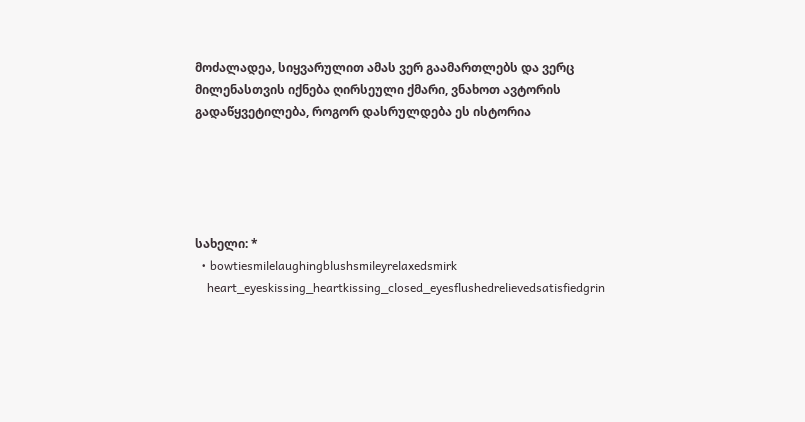მოძალადეა, სიყვარულით ამას ვერ გაამართლებს და ვერც მილენასთვის იქნება ღირსეული ქმარი, ვნახოთ ავტორის გადაწყვეტილება, როგორ დასრულდება ეს ისტორია





სახელი: *
  • bowtiesmilelaughingblushsmileyrelaxedsmirk
    heart_eyeskissing_heartkissing_closed_eyesflushedrelievedsatisfiedgrin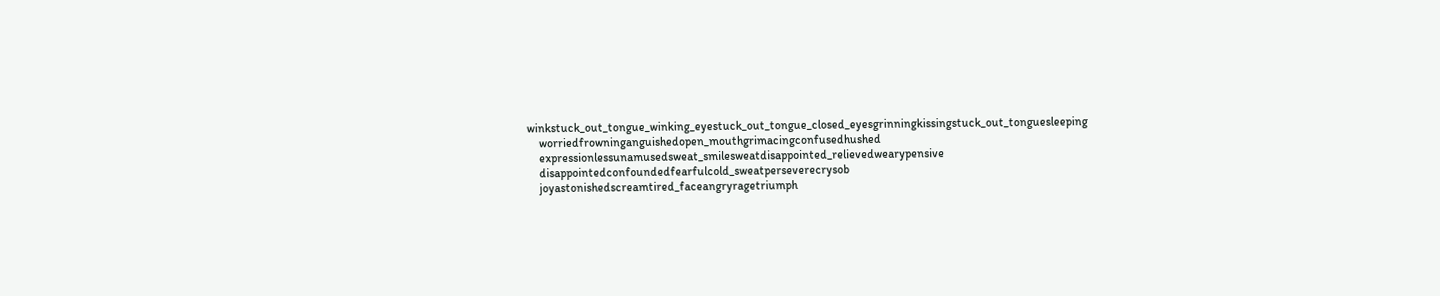winkstuck_out_tongue_winking_eyestuck_out_tongue_closed_eyesgrinningkissingstuck_out_tonguesleeping
    worriedfrowninganguishedopen_mouthgrimacingconfusedhushed
    expressionlessunamusedsweat_smilesweatdisappointed_relievedwearypensive
    disappointedconfoundedfearfulcold_sweatperseverecrysob
    joyastonishedscreamtired_faceangryragetriumph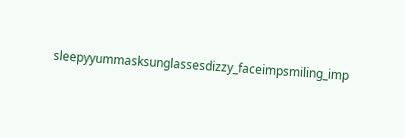sleepyyummasksunglassesdizzy_faceimpsmiling_imp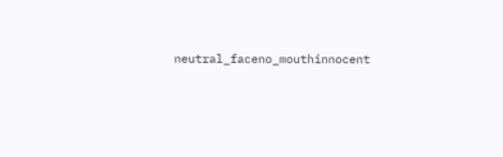neutral_faceno_mouthinnocent